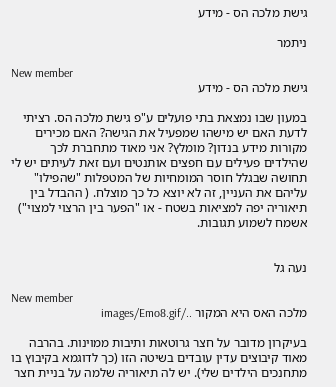גישת מלכה הס - מידע

ניתמר

New member
גישת מלכה הס - מידע

במעון שבו נמצאת בתי פועלים ע"פ גישת מלכה הס. רציתי לדעת האם יש מישהו שמפעיל את הגישה? האם מכירים מקורות מידע בנדון? מומלץ? אני מאוד מתחברת לכך שהילדים פעילים עם חפצים אותנטים ועם זאת לעיתים יש לי תחושה שבגלל חוסר המומחיות של המטפלות "שהפילו" עליהם את העניין, זה לא יוצא כל כך מוצלח. ( ההבדל בין תיאוריה יפה למציאות בשטח - או "הפער בין הרצוי למצוי") אשמח לשמוע תגובות.


נעה גל

New member
מלכה האס היא המקור ../images/Emo8.gif

בעיקרון מדובר על חצר גרוטאות ותיבות ממוינות. בהרבה מאוד קיבוצים עדין עובדים בשיטה הזו (כך לדוגמא בקיבוץ בו מתחנכים הילדים שלי). יש לה תיאוריה שלמה על בניית חצר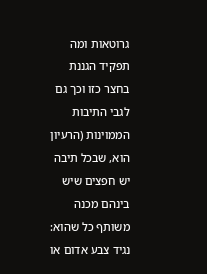גרוטאות ומה תפקיד הגננת בחצר כזו וכך גם לגבי התיבות הממוינות (הרעיון הוא, שבכל תיבה יש חפצים שיש בינהם מכנה משותף כל שהוא: נגיד צבע אדום או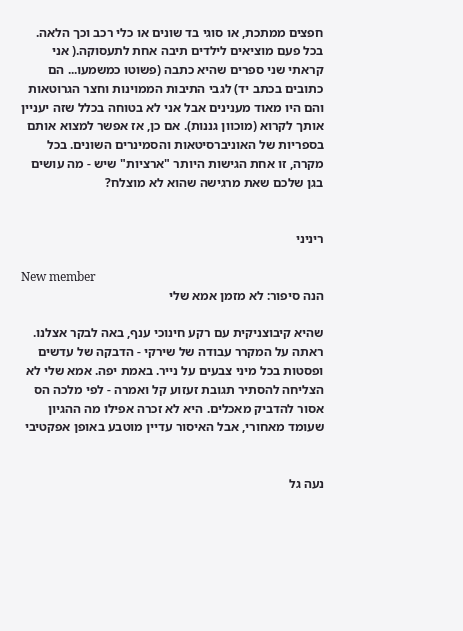חפצים ממתכת, או סוגי בד שונים או כלי רכב וכך הלאה. בכל פעם מוציאים לילדים תיבה אחת לתעסוקה.( אני קראתי שני ספרים שהיא כתבה (פשוטו כמשמעו... הם כתובים בכתב יד) לגבי התיבות הממוינות וחצר הגרוטאות והם היו מאוד מענינים אבל אני לא בטוחה בכלל שזה יעניין אותך לקרוא (מוכוון גננות). אם כן, אז אפשר למצוא אותם בספריות של האוניברסיטאות והסמינרים השונים. בכל מקרה, זו אחת הגישות היותר "ארציות" שיש - מה עושים בגן שלכם שאת מרגישה שהוא לא מוצלח?


ריניני

New member
הנה סיפור: לא מזמן אמא שלי

שהיא קיבוצניקית עם רקע חינוכי ענף, באה לבקר אצלנו. ראתה על המקרר עבודה של שירקי - הדבקה של עדשים ופסטות בכל מיני צבעים על נייר. באמת יפה. אמא שלי לא הצליחה להסתיר תגובת זעזוע קל ואמרה - לפי מלכה הס אסור להדביק מאכלים. היא לא זכרה אפילו מה ההגיון שעומד מאחורי, אבל האיסור עדיין מוטבע באופן אפקטיבי


נעה גל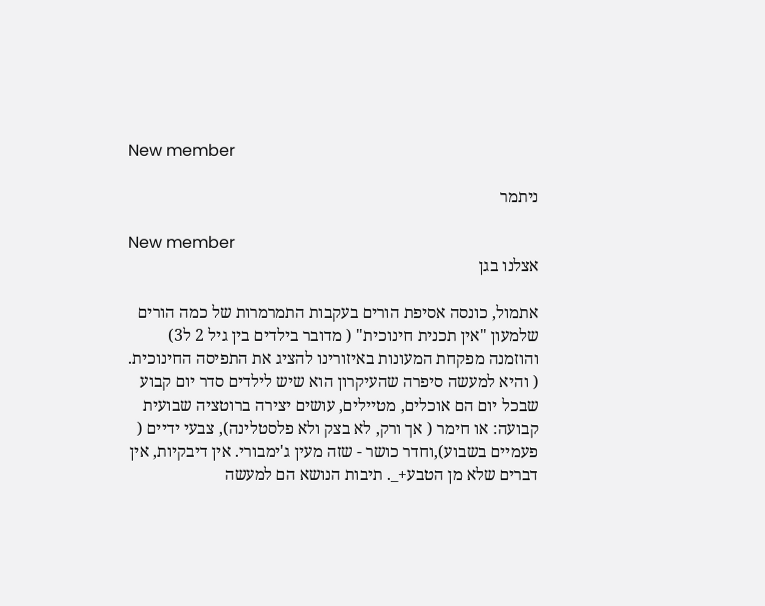New member

ניתמר

New member
אצלנו בגן

אתמול, כונסה אסיפת הורים בעקבות התמרמרות של כמה הורים שלמעון "אין תכנית חינוכית" ( מדובר בילדים בין גיל 2 ל3) והוזמנה מפקחת המעונות באיזורינו להציג את התפיסה החינוכית. ( והיא למעשה סיפרה שהעיקרון הוא שיש לילדים סדר יום קבוע שבכל יום הם אוכלים, מטיילים, עושים יצירה ברוטציה שבועית קבועה: או חימר ( אך ורק, לא בצק ולא פלסטלינה), צבעי ידיים ( פעמיים בשבוע),וחדר כושר - שזה מעין ג'ימבורי. אין דיבקיות, אין דברים שלא מן הטבע+_. תיבות הנושא הם למעשה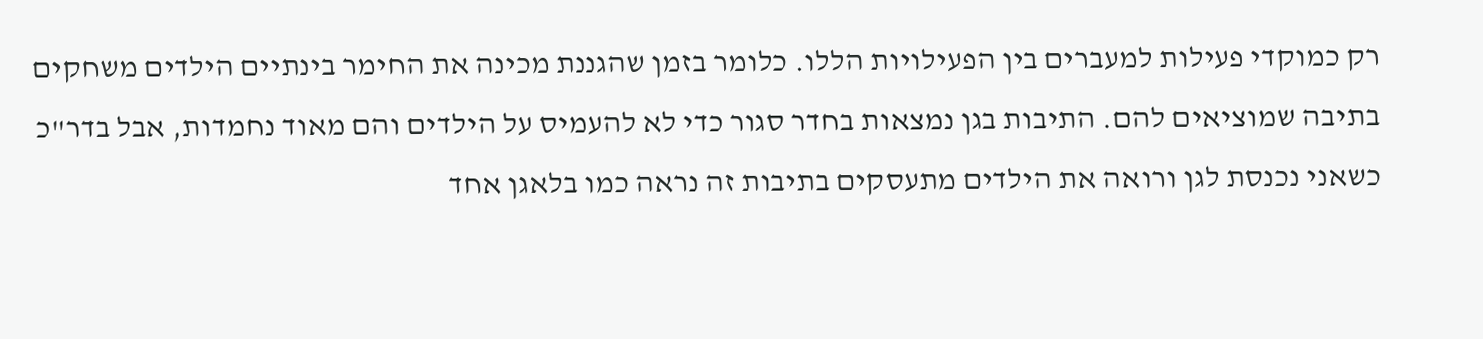רק כמוקדי פעילות למעברים בין הפעילויות הללו. כלומר בזמן שהגננת מכינה את החימר בינתיים הילדים משחקים בתיבה שמוציאים להם. התיבות בגן נמצאות בחדר סגור כדי לא להעמיס על הילדים והם מאוד נחמדות, אבל בדר"כ כשאני נכנסת לגן ורואה את הילדים מתעסקים בתיבות זה נראה כמו בלאגן אחד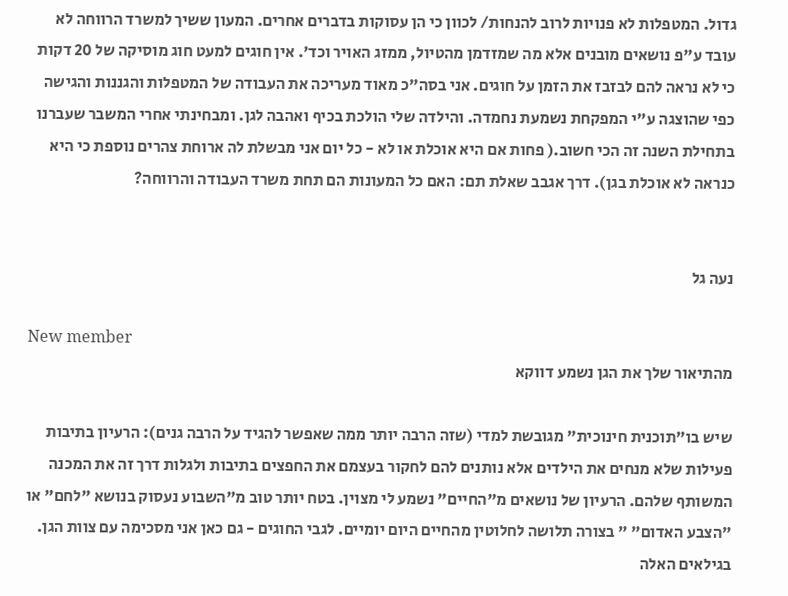גדול. המטפלות לא פנויות לרוב להנחות/ לכוון כי הן עסוקות בדברים אחרים. המעון ששיך למשרד הרווחה לא עובד ע"פ נושאים מובנים אלא מה שמזדמן מהטיול, ממזג האויר וכד'. אין חוגים למעט חוג מוסיקה של 20 דקות כי לא נראה להם לבזבז את הזמן על חוגים. אני בסה"כ מאוד מעריכה את העבודה של המטפלות והגננות והגישה כפי שהוצגה ע"י המפקחת נשמעת נחמדה. והילדה שלי הולכת בכיף ואהבה לגן. ומבחינתי אחרי המשבר שעברנו בתחילת השנה זה הכי חשוב.( פחות אם היא אוכלת או לא - כל יום אני מבשלת לה ארוחת צהרים נוספת כי היא כנראה לא אוכלת בגן). דרך אגבב שאלת תם: האם כל המעונות הם תחת משרד העבודה והרווחה?


נעה גל

New member
מהתיאור שלך את הגן נשמע דווקא

שיש בו"תוכנית חינוכית" מגובשת למדי (שזה הרבה יותר ממה שאפשר להגיד על הרבה גנים): הרעיון בתיבות פעילות שלא מנחים את הילדים אלא נותנים להם לחקור בעצמם את החפצים בתיבות ולגלות דרך זה את המכנה המשותף שלהם. הרעיון של נושאים מ"החיים" נשמע לי מצוין. בטח יותר טוב מ"השבוע נעסוק בנושא "לחם" או "הצבע האדום" " בצורה תלושה לחלוטין מהחיים היום יומיים. לגבי החוגים - גם כאן אני מסכימה עם צוות הגן. בגילאים האלה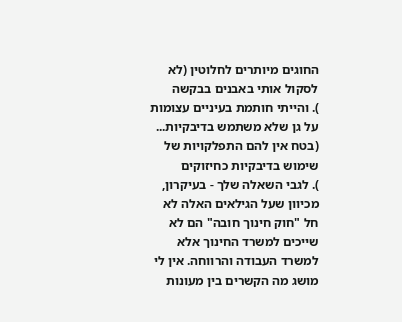החוגים מיותרים לחלוטין (לא לסקול אותי באבנים בבקשה
). והייתי חותמת בעיניים עצומות על גן שלא משתמש בדיבקיות... (בטח אין להם התפלקויות של שימוש בדיבקיות כחיזוקים
). לגבי השאלה שלך - בעיקרון, מכיוון שעל הגילאים האלה לא חל "חוק חינוך חובה" הם לא שייכים למשרד החינוך אלא למשרד העבודה והרווחה. אין לי מושג מה הקשרים בין מעונות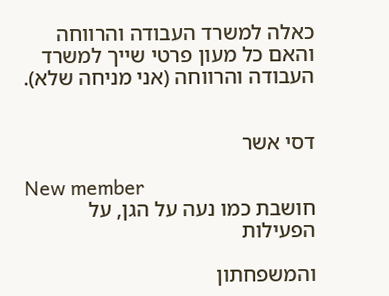כאלה למשרד העבודה והרווחה והאם כל מעון פרטי שייך למשרד העבודה והרווחה (אני מניחה שלא).


דסי אשר

New member
חושבת כמו נעה על הגן, על הפעילות

והמשפחתון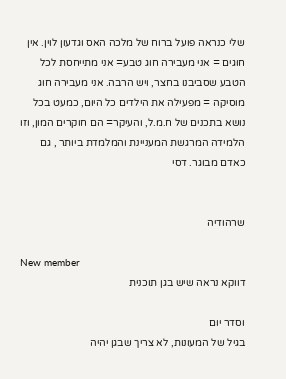שלי כנראה פועל ברוח של מלכה האס וגדעון לוין. אין חוגים = אני מעבירה חוג טבע= אני מתייחסת לכל הטבע שסביבנו בחצר, ויש הרבה. אני מעבירה חוג מוסיקה = מפעילה את הילדים כל היום, כמעט בכל נושא בתכנים של ח.מ.ל, והעיקר= הם חוקרים המון, וזו הלמידה המרגשת המעניינת והמלמדת ביותר , גם כאדם מבוגר. דסי


שרהודיה

New member
דווקא נראה שיש בגן תוכנית

וסדר יום
בגיל של המעונות, לא צריך שבגן יהיה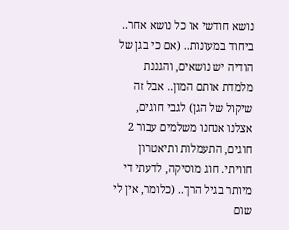נושא חודשי או כל נושא אחר.. ביחוד במעונות.. (אם כי בגן של הודיה יש נושאים, והגננת מלמדת אותם המון.. אבל זה שיקול של הגן) לגבי חוגים, אצלנו אנחנו משלמים עבור 2 חוגים, התעמלות ותיאטרון חוויתי. חוג מוסיקה, לדעתי די מיותר בגיל הרך.. (כלומר, אין לי שום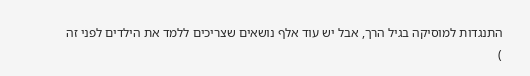התנגדות למוסיקה בגיל הרך, אבל יש עוד אלף נושאים שצריכים ללמד את הילדים לפני זה
)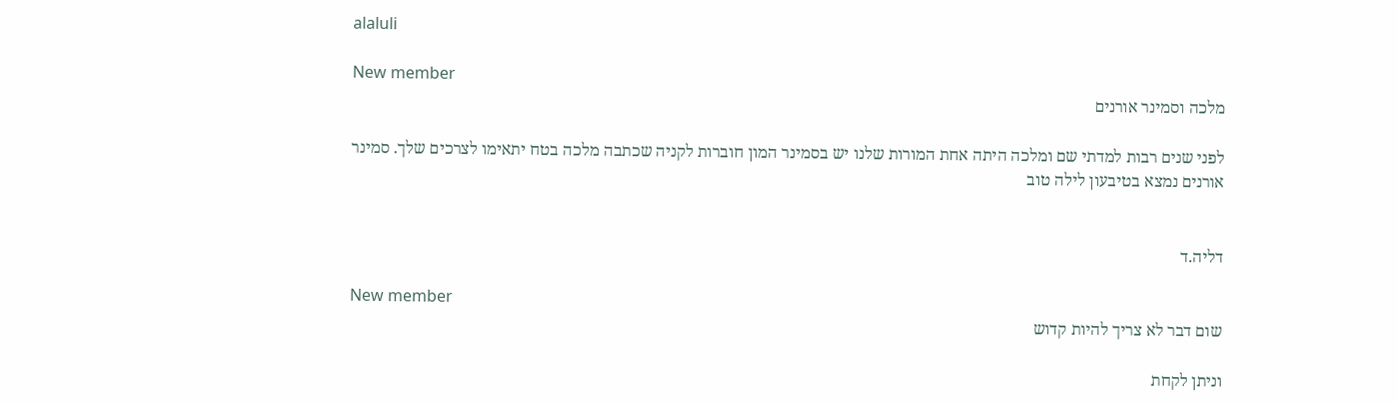alaluli

New member
מלכה וסמינר אורנים

לפני שנים רבות למדתי שם ומלכה היתה אחת המורות שלנו יש בסמינר המון חוברות לקניה שכתבה מלכה בטח יתאימו לצרכים שלך. סמינר אורנים נמצא בטיבעון לילה טוב


דליה.ד

New member
שום דבר לא צריך להיות קדוש

וניתן לקחת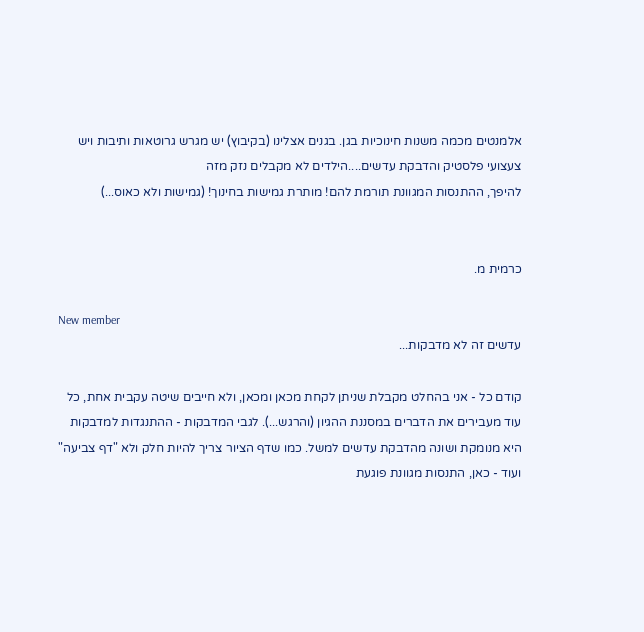אלמנטים מכמה משנות חינוכיות בגן. בגנים אצלינו (בקיבוץ) יש מגרש גרוטאות ותיבות ויש צעצועי פלסטיק והדבקת עדשים....הילדים לא מקבלים נזק מזה
להיפך, ההתנסות המגוונת תורמת להם! מותרת גמישות בחינוך! (גמישות ולא כאוס...)


כרמית מ.

New member
עדשים זה לא מדבקות...

קודם כל - אני בהחלט מקבלת שניתן לקחת מכאן ומכאן, ולא חייבים שיטה עקבית אחת, כל עוד מעבירים את הדברים במסננת ההגיון (והרגש...). לגבי המדבקות - ההתנגדות למדבקות היא מנומקת ושונה מהדבקת עדשים למשל. כמו שדף הציור צריך להיות חלק ולא "דף צביעה" ועוד - כאן, התנסות מגוונת פוגעת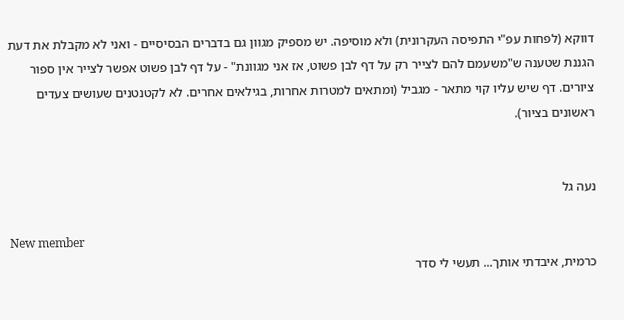דווקא (לפחות עפ"י התפיסה העקרונית) ולא מוסיפה. יש מספיק מגוון גם בדברים הבסיסיים - ואני לא מקבלת את דעת הגננת שטענה ש"משעמם להם לצייר רק על דף לבן פשוט, אז אני מגוונת" - על דף לבן פשוט אפשר לצייר אין ספור ציורים. דף שיש עליו קוי מתאר - מגביל (ומתאים למטרות אחרות, בגילאים אחרים. לא לקטנטנים שעושים צעדים ראשונים בציור).


נעה גל

New member
כרמית, איבדתי אותך... תעשי לי סדר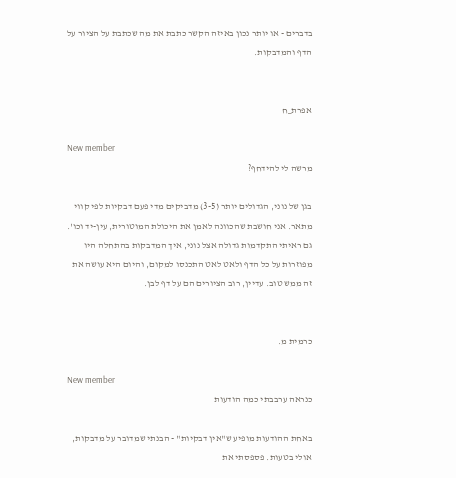בדברים - או יותר נכון באיזה הקשר כתבת את מה שכתבת על הציור על הדף והמדבקות.


אפרת_ח

New member
מרשה לי להידחף?

בגן של נוני, הגדולים יותר (3-5) מדביקים מדי פעם דבקיות לפי קווי מתאר. אני חושבת שהכוונה לאמן את היכולת המוטורית, עין-יד וכו'. גם ראיתי התקדמות גדולה אצל נוני, איך המדבקות בהתחלה היו מפוזרות על כל הדף ולאט לאט התכנסו למקום, והיום היא עושה את זה ממש טוב. עדיין, רוב הציורים הם על דף לבן.


כרמית מ.

New member
כנראה ערבבתי כמה הודעות

באחת ההודעות מופיע ש"אין דבקיות" - הבנתי שמדובר על מדבקות, אולי בטעות. פספסתי את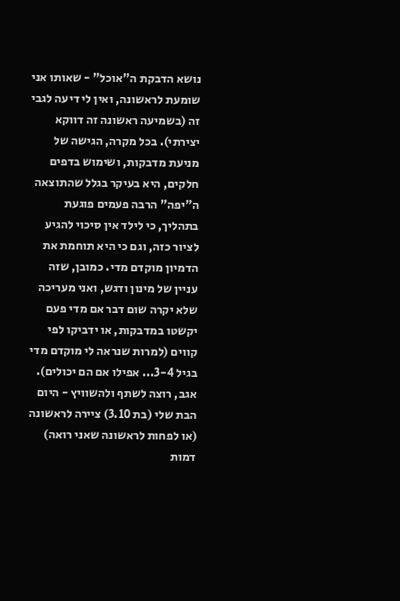נושא הדבקת ה"אוכל" - שאותו אני שומעת לראשונה, ואין לי דיעה לגבי זה (בשמיעה ראשונה זה דווקא יצירתי). בכל מקרה, הגישה של מניעת מדבקות, ושימוש בדפים חלקים, היא בעיקר בגלל שהתוצאה ה"יפה" הרבה פעמים פוגעת בתהליך, כי לילד אין סיכוי להגיע לציור כזה, וגם כי היא תוחמת את הדמיון מוקדם מדי. כמובן, שזה עניין של מינון ודגש, ואני מעריכה שלא יקרה שום דבר אם מדי פעם יקשטו במדבקות, או ידביקו לפי קווים (למרות שנראה לי מוקדם מדי בגיל 3-4... אפילו אם הם יכולים). אגב, רוצה לשתף ולהשוויץ - היום הבת שלי (בת 3.10) ציירה לראשונה (או לפחות לראשונה שאני רואה) דמות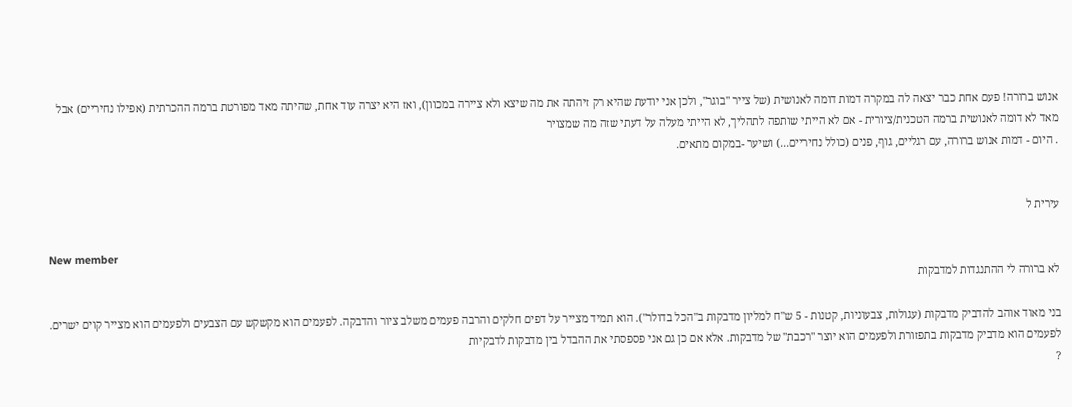אנוש ברורה! פעם אחת כבר יצאה לה במקרה דמות דומה לאנושית (של צייר "בוגר", ולכן אני יודעת שהיא רק זיהתה את מה שיצא ולא ציירה במכוון), ואז היא יצרה עוד אחת, שהיתה מאד מפורטת ברמה ההכרתית (אפילו נחיריים) אבל מאד לא דומה לאנושית ברמה הטכנית/ציורית - אם לא הייתי שותפה לתהליך, לא הייתי מעלה על דעתי שזה מה שמצויר
. היום - דמות אנוש ברורה, עם רגליים, גוף, פנים (כולל נחיריים...) ושיער -במקום מתאים.


עירית ל

New member
לא ברורה לי ההתנגדות למדבקות

בני מאוד אוהב להדביק מדבקות (עגולות, צבעוניות, קטנות - 5 ש"ח למליון מדבקות ב"הכל בדולר"). הוא תמיד מצייר על דפים חלקים והרבה פעמים משלב ציור והדבקה. לפעמים הוא מקשקש עם הצבעים ולפעמים הוא מצייר קוים ישרים. לפעמים הוא מדביק מדבקות בתפזורת ולפעמים הוא יוצר "רכבת" של מדבקות. אלא אם כן גם אני פספסתי את ההבדל בין מדבקות לדבקיות
?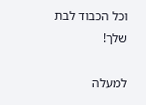וכל הכבוד לבת שלך!

למעלה